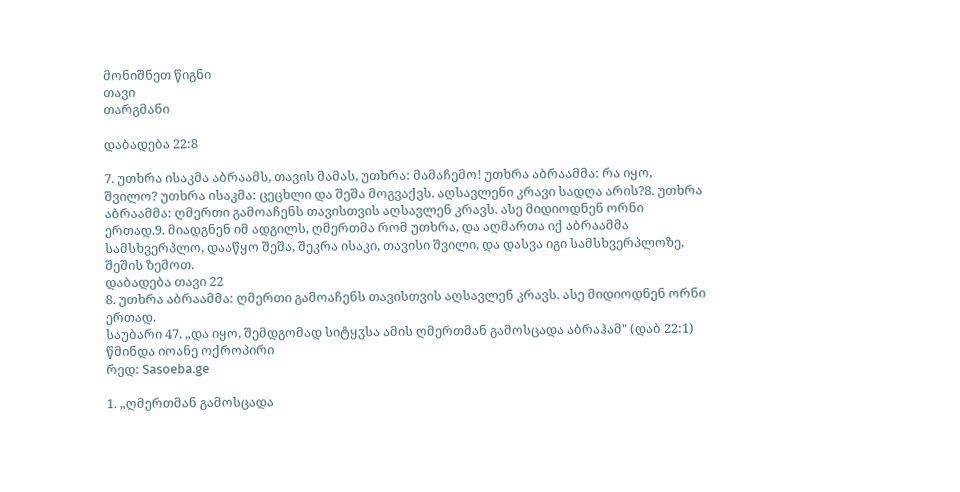მონიშნეთ წიგნი
თავი
თარგმანი

დაბადება 22:8

7. უთხრა ისაკმა აბრაამს, თავის მამას, უთხრა: მამაჩემო! უთხრა აბრაამმა: რა იყო, შვილო? უთხრა ისაკმა: ცეცხლი და შეშა მოგვაქვს. აღსავლენი კრავი სადღა არის?8. უთხრა აბრაამმა: ღმერთი გამოაჩენს თავისთვის აღსავლენ კრავს. ასე მიდიოდნენ ორნი ერთად.9. მიადგნენ იმ ადგილს, ღმერთმა რომ უთხრა, და აღმართა იქ აბრაამმა სამსხვერპლო, დააწყო შეშა, შეკრა ისაკი, თავისი შვილი, და დასვა იგი სამსხვერპლოზე, შეშის ზემოთ.
დაბადება თავი 22
8. უთხრა აბრაამმა: ღმერთი გამოაჩენს თავისთვის აღსავლენ კრავს. ასე მიდიოდნენ ორნი ერთად.
საუბარი 47. „და იყო, შემდგომად სიტყჳსა ამის ღმერთმან გამოსცადა აბრაჰამ" (დაბ 22:1)
წმინდა იოანე ოქროპირი
რედ: Sasoeba.ge

1. „ღმერთმან გამოსცადა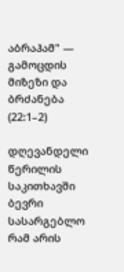აბრაჰამ" — გამოცდის მიზეზი და ბრძანება (22:1–2)

დღევანდელი წერილის საკითხავში ბევრი სასარგებლო რამ არის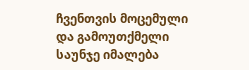ჩვენთვის მოცემული და გამოუთქმელი საუნჯე იმალება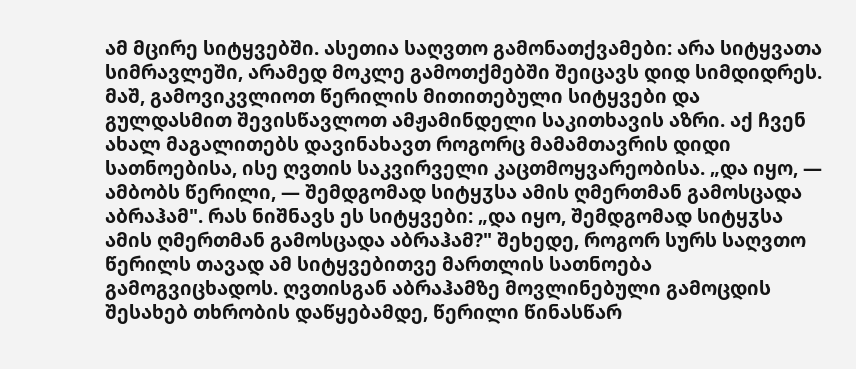ამ მცირე სიტყვებში. ასეთია საღვთო გამონათქვამები: არა სიტყვათა სიმრავლეში, არამედ მოკლე გამოთქმებში შეიცავს დიდ სიმდიდრეს. მაშ, გამოვიკვლიოთ წერილის მითითებული სიტყვები და გულდასმით შევისწავლოთ ამჟამინდელი საკითხავის აზრი. აქ ჩვენ ახალ მაგალითებს დავინახავთ როგორც მამამთავრის დიდი სათნოებისა, ისე ღვთის საკვირველი კაცთმოყვარეობისა. „და იყო, — ამბობს წერილი, — შემდგომად სიტყჳსა ამის ღმერთმან გამოსცადა აბრაჰამ". რას ნიშნავს ეს სიტყვები: „და იყო, შემდგომად სიტყჳსა ამის ღმერთმან გამოსცადა აბრაჰამ?" შეხედე, როგორ სურს საღვთო წერილს თავად ამ სიტყვებითვე მართლის სათნოება გამოგვიცხადოს. ღვთისგან აბრაჰამზე მოვლინებული გამოცდის შესახებ თხრობის დაწყებამდე, წერილი წინასწარ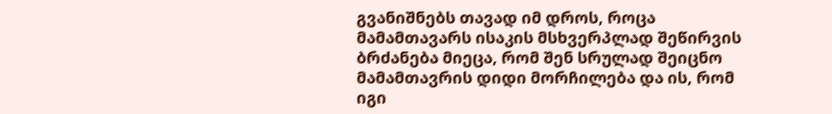გვანიშნებს თავად იმ დროს, როცა მამამთავარს ისაკის მსხვერპლად შეწირვის ბრძანება მიეცა, რომ შენ სრულად შეიცნო მამამთავრის დიდი მორჩილება და ის, რომ იგი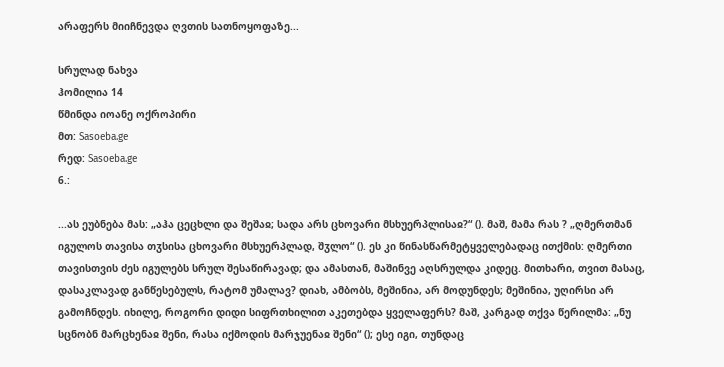არაფერს მიიჩნევდა ღვთის სათნოყოფაზე...

სრულად ნახვა
ჰომილია 14
წმინდა იოანე ოქროპირი
მთ: Sasoeba.ge
რედ: Sasoeba.ge
6.:

...ას ეუბნება მას: „აჰა ცეცხლი და შეშაჲ; სადა არს ცხოვარი მსხუერპლისაჲ?“ (). მაშ, მამა რას ? „ღმერთმან იგულოს თავისა თჳსისა ცხოვარი მსხუერპლად, შჳლო“ (). ეს კი წინასწარმეტყველებადაც ითქმის: ღმერთი თავისთვის ძეს იგულებს სრულ შესაწირავად; და ამასთან, მაშინვე აღსრულდა კიდეც. მითხარი, თვით მასაც, დასაკლავად განწესებულს, რატომ უმალავ? დიახ, ამბობს, მეშინია, არ მოდუნდეს; მეშინია, უღირსი არ გამოჩნდეს. იხილე, როგორი დიდი სიფრთხილით აკეთებდა ყველაფერს? მაშ, კარგად თქვა წერილმა: „ნუ სცნობნ მარცხენაჲ შენი, რასა იქმოდის მარჯუენაჲ შენი“ (); ესე იგი, თუნდაც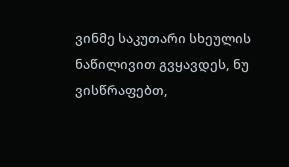ვინმე საკუთარი სხეულის ნაწილივით გვყავდეს, ნუ ვისწრაფებთ,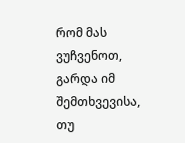რომ მას ვუჩვენოთ, გარდა იმ შემთხვევისა, თუ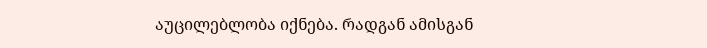აუცილებლობა იქნება. რადგან ამისგან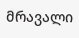მრავალი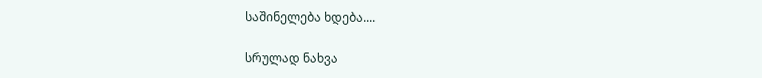საშინელება ხდება....

სრულად ნახვა